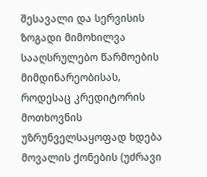შესავალი და სერვისის ზოგადი მიმოხილვა
სააღსრულებო წარმოების მიმდინარეობისას, როდესაც კრედიტორის მოთხოვნის უზრუნველსაყოფად ხდება მოვალის ქონების (უძრავი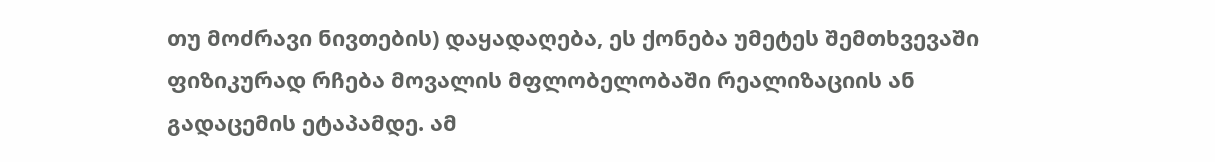თუ მოძრავი ნივთების) დაყადაღება, ეს ქონება უმეტეს შემთხვევაში ფიზიკურად რჩება მოვალის მფლობელობაში რეალიზაციის ან გადაცემის ეტაპამდე. ამ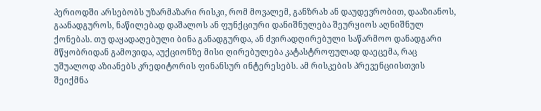პერიოდში არსებობს უზარმაზარი რისკი, რომ მოვალემ, განზრახ ან დაუდევრობით, დააზიანოს, გაანადგუროს, ნაწილებად დაშალოს ან ფუნქციური დანიშნულება შეურყიოს აღნიშნულ ქონებას. თუ დაყადაღებული ბინა განადგურდა, ან ძვირადღირებული საწარმოო დანადგარი მწყობრიდან გამოვიდა, აუქციონზე მისი ღირებულება კატასტროფულად დაეცემა, რაც უშუალოდ აზიანებს კრედიტორის ფინანსურ ინტერესებს. ამ რისკების პრევენციისთვის შეიქმნა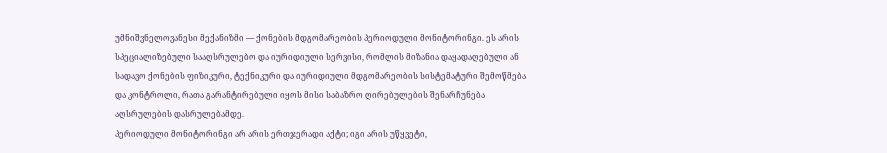უმნიშვნელოვანესი მექანიზმი — ქონების მდგომარეობის პერიოდული მონიტორინგი. ეს არის სპეციალიზებული სააღსრულებო და იურიდიული სერვისი, რომლის მიზანია დაყადაღებული ან სადავო ქონების ფიზიკური, ტექნიკური და იურიდიული მდგომარეობის სისტემატური შემოწმება და კონტროლი, რათა გარანტირებული იყოს მისი საბაზრო ღირებულების შენარჩუნება აღსრულების დასრულებამდე.
პერიოდული მონიტორინგი არ არის ერთჯერადი აქტი; იგი არის უწყვეტი,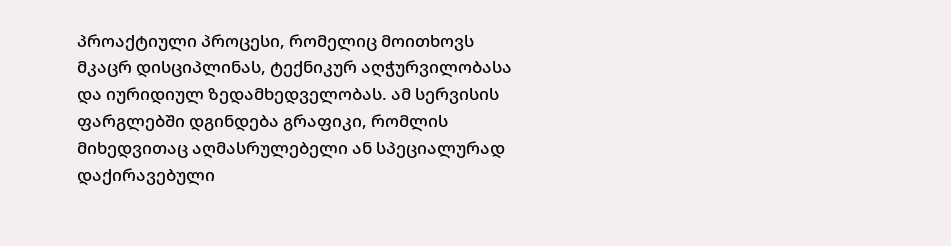პროაქტიული პროცესი, რომელიც მოითხოვს მკაცრ დისციპლინას, ტექნიკურ აღჭურვილობასა და იურიდიულ ზედამხედველობას. ამ სერვისის ფარგლებში დგინდება გრაფიკი, რომლის მიხედვითაც აღმასრულებელი ან სპეციალურად დაქირავებული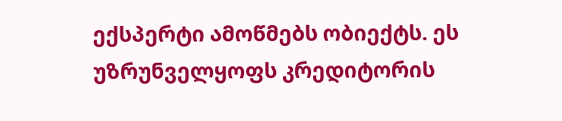ექსპერტი ამოწმებს ობიექტს. ეს უზრუნველყოფს კრედიტორის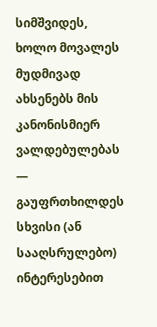სიმშვიდეს, ხოლო მოვალეს მუდმივად ახსენებს მის კანონისმიერ ვალდებულებას — გაუფრთხილდეს სხვისი (ან სააღსრულებო) ინტერესებით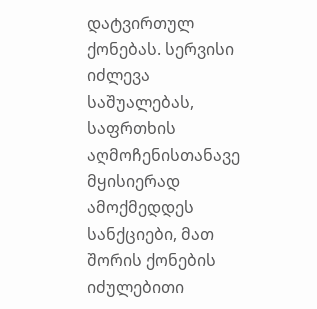დატვირთულ ქონებას. სერვისი იძლევა საშუალებას, საფრთხის აღმოჩენისთანავე მყისიერად ამოქმედდეს სანქციები, მათ შორის ქონების იძულებითი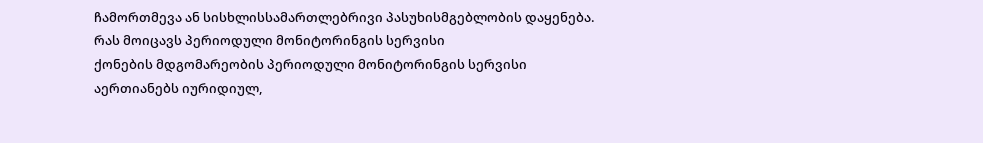ჩამორთმევა ან სისხლისსამართლებრივი პასუხისმგებლობის დაყენება.
რას მოიცავს პერიოდული მონიტორინგის სერვისი
ქონების მდგომარეობის პერიოდული მონიტორინგის სერვისი აერთიანებს იურიდიულ,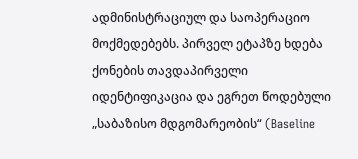ადმინისტრაციულ და საოპერაციო მოქმედებებს. პირველ ეტაპზე ხდება ქონების თავდაპირველი იდენტიფიკაცია და ეგრეთ წოდებული „საბაზისო მდგომარეობის“ (Baseline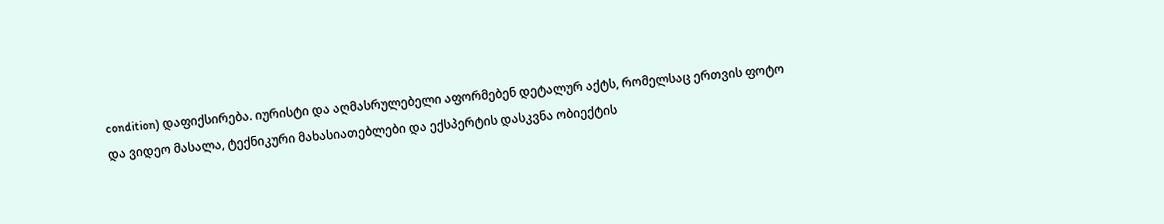condition) დაფიქსირება. იურისტი და აღმასრულებელი აფორმებენ დეტალურ აქტს, რომელსაც ერთვის ფოტო და ვიდეო მასალა, ტექნიკური მახასიათებლები და ექსპერტის დასკვნა ობიექტის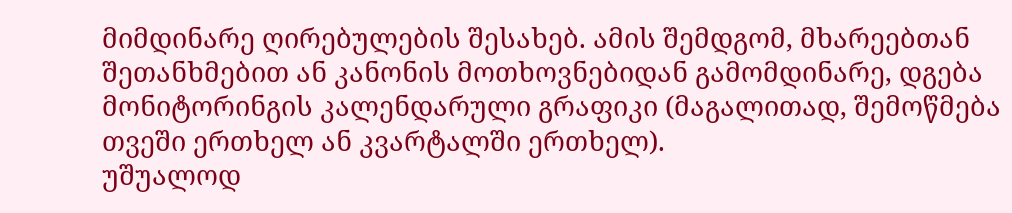მიმდინარე ღირებულების შესახებ. ამის შემდგომ, მხარეებთან შეთანხმებით ან კანონის მოთხოვნებიდან გამომდინარე, დგება მონიტორინგის კალენდარული გრაფიკი (მაგალითად, შემოწმება თვეში ერთხელ ან კვარტალში ერთხელ).
უშუალოდ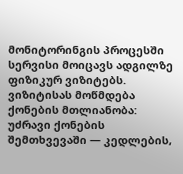მონიტორინგის პროცესში სერვისი მოიცავს ადგილზე ფიზიკურ ვიზიტებს. ვიზიტისას მოწმდება ქონების მთლიანობა: უძრავი ქონების შემთხვევაში — კედლების,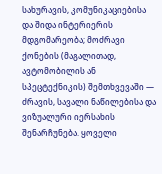სახურავის, კომუნიკაციებისა და შიდა ინტერიერის მდგომარეობა; მოძრავი ქონების (მაგალითად, ავტომობილის ან სპეცტექნიკის) შემთხვევაში — ძრავის, სავალი ნაწილებისა და ვიზუალური იერსახის შენარჩუნება. ყოველი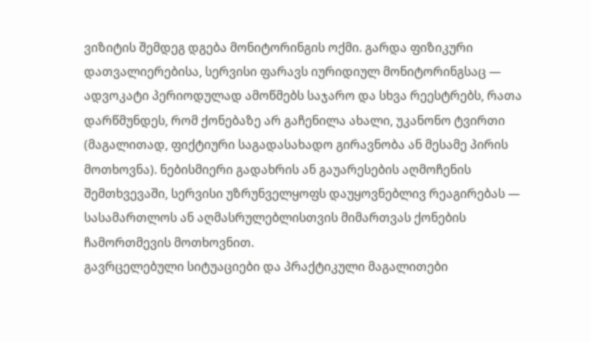ვიზიტის შემდეგ დგება მონიტორინგის ოქმი. გარდა ფიზიკური დათვალიერებისა, სერვისი ფარავს იურიდიულ მონიტორინგსაც — ადვოკატი პერიოდულად ამოწმებს საჯარო და სხვა რეესტრებს, რათა დარწმუნდეს, რომ ქონებაზე არ გაჩენილა ახალი, უკანონო ტვირთი (მაგალითად, ფიქტიური საგადასახადო გირავნობა ან მესამე პირის მოთხოვნა). ნებისმიერი გადახრის ან გაუარესების აღმოჩენის შემთხვევაში, სერვისი უზრუნველყოფს დაუყოვნებლივ რეაგირებას — სასამართლოს ან აღმასრულებლისთვის მიმართვას ქონების ჩამორთმევის მოთხოვნით.
გავრცელებული სიტუაციები და პრაქტიკული მაგალითები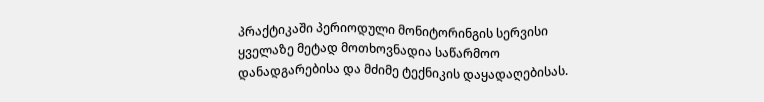პრაქტიკაში პერიოდული მონიტორინგის სერვისი ყველაზე მეტად მოთხოვნადია საწარმოო დანადგარებისა და მძიმე ტექნიკის დაყადაღებისას.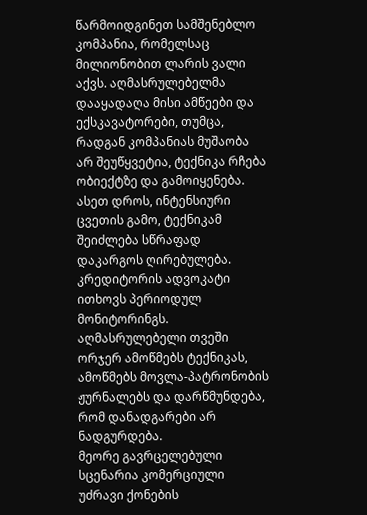წარმოიდგინეთ სამშენებლო კომპანია, რომელსაც მილიონობით ლარის ვალი აქვს. აღმასრულებელმა დააყადაღა მისი ამწეები და ექსკავატორები, თუმცა, რადგან კომპანიას მუშაობა არ შეუწყვეტია, ტექნიკა რჩება ობიექტზე და გამოიყენება. ასეთ დროს, ინტენსიური ცვეთის გამო, ტექნიკამ შეიძლება სწრაფად დაკარგოს ღირებულება. კრედიტორის ადვოკატი ითხოვს პერიოდულ მონიტორინგს. აღმასრულებელი თვეში ორჯერ ამოწმებს ტექნიკას, ამოწმებს მოვლა-პატრონობის ჟურნალებს და დარწმუნდება, რომ დანადგარები არ ნადგურდება.
მეორე გავრცელებული სცენარია კომერციული უძრავი ქონების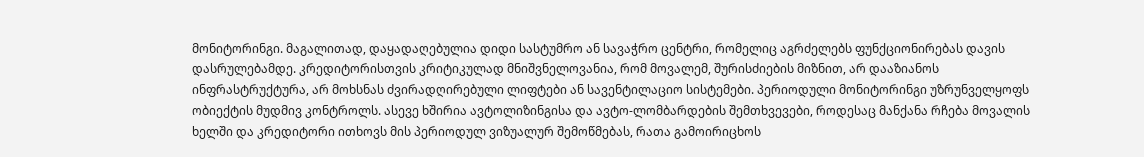მონიტორინგი. მაგალითად, დაყადაღებულია დიდი სასტუმრო ან სავაჭრო ცენტრი, რომელიც აგრძელებს ფუნქციონირებას დავის დასრულებამდე. კრედიტორისთვის კრიტიკულად მნიშვნელოვანია, რომ მოვალემ, შურისძიების მიზნით, არ დააზიანოს ინფრასტრუქტურა, არ მოხსნას ძვირადღირებული ლიფტები ან სავენტილაციო სისტემები. პერიოდული მონიტორინგი უზრუნველყოფს ობიექტის მუდმივ კონტროლს. ასევე ხშირია ავტოლიზინგისა და ავტო-ლომბარდების შემთხვევები, როდესაც მანქანა რჩება მოვალის ხელში და კრედიტორი ითხოვს მის პერიოდულ ვიზუალურ შემოწმებას, რათა გამოირიცხოს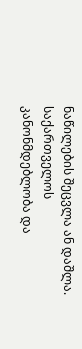ნაწილების შეცვლა ან დაშლა.
საქართველოს კანონმდებლობა და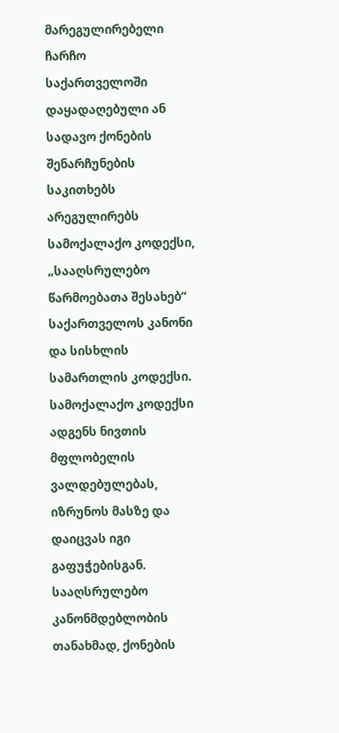მარეგულირებელი ჩარჩო
საქართველოში დაყადაღებული ან სადავო ქონების შენარჩუნების საკითხებს არეგულირებს სამოქალაქო კოდექსი, „სააღსრულებო წარმოებათა შესახებ“ საქართველოს კანონი და სისხლის სამართლის კოდექსი. სამოქალაქო კოდექსი ადგენს ნივთის მფლობელის ვალდებულებას, იზრუნოს მასზე და დაიცვას იგი გაფუჭებისგან. სააღსრულებო კანონმდებლობის თანახმად, ქონების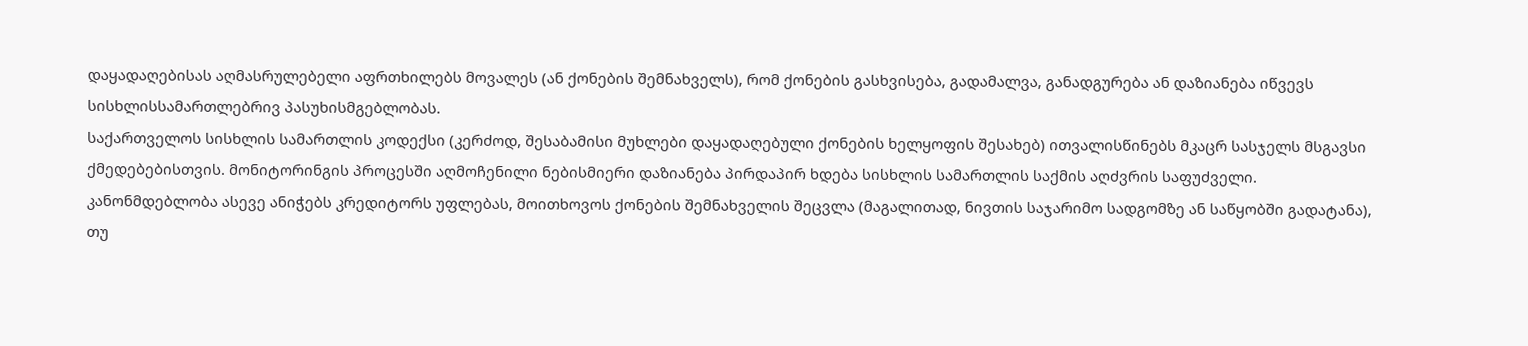დაყადაღებისას აღმასრულებელი აფრთხილებს მოვალეს (ან ქონების შემნახველს), რომ ქონების გასხვისება, გადამალვა, განადგურება ან დაზიანება იწვევს სისხლისსამართლებრივ პასუხისმგებლობას.
საქართველოს სისხლის სამართლის კოდექსი (კერძოდ, შესაბამისი მუხლები დაყადაღებული ქონების ხელყოფის შესახებ) ითვალისწინებს მკაცრ სასჯელს მსგავსი ქმედებებისთვის. მონიტორინგის პროცესში აღმოჩენილი ნებისმიერი დაზიანება პირდაპირ ხდება სისხლის სამართლის საქმის აღძვრის საფუძველი. კანონმდებლობა ასევე ანიჭებს კრედიტორს უფლებას, მოითხოვოს ქონების შემნახველის შეცვლა (მაგალითად, ნივთის საჯარიმო სადგომზე ან საწყობში გადატანა), თუ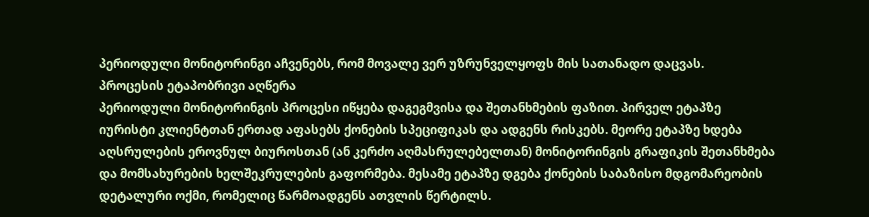პერიოდული მონიტორინგი აჩვენებს, რომ მოვალე ვერ უზრუნველყოფს მის სათანადო დაცვას.
პროცესის ეტაპობრივი აღწერა
პერიოდული მონიტორინგის პროცესი იწყება დაგეგმვისა და შეთანხმების ფაზით. პირველ ეტაპზე იურისტი კლიენტთან ერთად აფასებს ქონების სპეციფიკას და ადგენს რისკებს. მეორე ეტაპზე ხდება აღსრულების ეროვნულ ბიუროსთან (ან კერძო აღმასრულებელთან) მონიტორინგის გრაფიკის შეთანხმება და მომსახურების ხელშეკრულების გაფორმება. მესამე ეტაპზე დგება ქონების საბაზისო მდგომარეობის დეტალური ოქმი, რომელიც წარმოადგენს ათვლის წერტილს.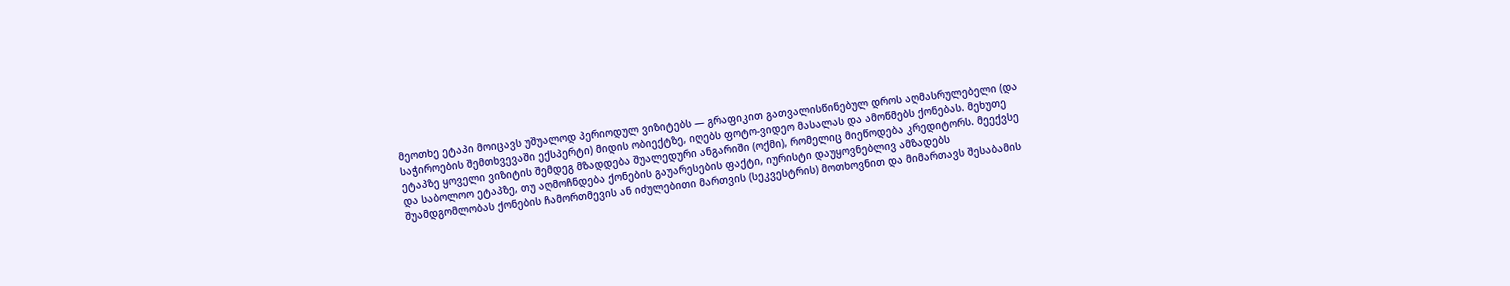მეოთხე ეტაპი მოიცავს უშუალოდ პერიოდულ ვიზიტებს — გრაფიკით გათვალისწინებულ დროს აღმასრულებელი (და საჭიროების შემთხვევაში ექსპერტი) მიდის ობიექტზე, იღებს ფოტო-ვიდეო მასალას და ამოწმებს ქონებას. მეხუთე ეტაპზე ყოველი ვიზიტის შემდეგ მზადდება შუალედური ანგარიში (ოქმი), რომელიც მიეწოდება კრედიტორს. მეექვსე და საბოლოო ეტაპზე, თუ აღმოჩნდება ქონების გაუარესების ფაქტი, იურისტი დაუყოვნებლივ ამზადებს შუამდგომლობას ქონების ჩამორთმევის ან იძულებითი მართვის (სეკვესტრის) მოთხოვნით და მიმართავს შესაბამის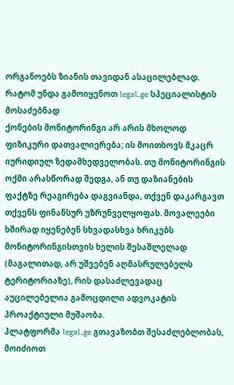ორგანოებს ზიანის თავიდან ასაცილებლად.
რატომ უნდა გამოიყენოთ legal.ge სპეციალისტის მოსაძებნად
ქონების მონიტორინგი არ არის მხოლოდ ფიზიკური დათვალიერება; ის მოითხოვს მკაცრ იურიდიულ ზედამხედველობას. თუ მონიტორინგის ოქმი არასწორად შედგა, ან თუ დაზიანების ფაქტზე რეაგირება დაგვიანდა, თქვენ დაკარგავთ თქვენს ფინანსურ უზრუნველყოფას. მოვალეები ხშირად იყენებენ სხვადასხვა ხრიკებს მონიტორინგისთვის ხელის შესაშლელად (მაგალითად, არ უშვებენ აღმასრულებელს ტერიტორიაზე), რის დასაძლევადაც აუცილებელია გამოცდილი ადვოკატის პროაქტიული მუშაობა.
პლატფორმა legal.ge გთავაზობთ შესაძლებლობას, მოიძიოთ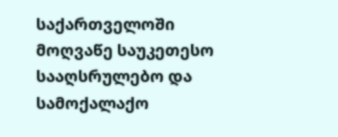საქართველოში მოღვაწე საუკეთესო სააღსრულებო და სამოქალაქო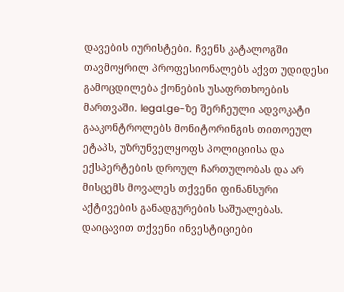დავების იურისტები. ჩვენს კატალოგში თავმოყრილ პროფესიონალებს აქვთ უდიდესი გამოცდილება ქონების უსაფრთხოების მართვაში. legal.ge-ზე შერჩეული ადვოკატი გააკონტროლებს მონიტორინგის თითოეულ ეტაპს, უზრუნველყოფს პოლიციისა და ექსპერტების დროულ ჩართულობას და არ მისცემს მოვალეს თქვენი ფინანსური აქტივების განადგურების საშუალებას. დაიცავით თქვენი ინვესტიციები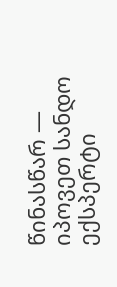წინასწარ — იპოვეთ სანდო ექსპერტი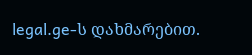legal.ge-ს დახმარებით.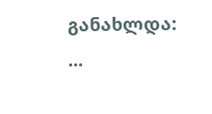განახლდა: ...